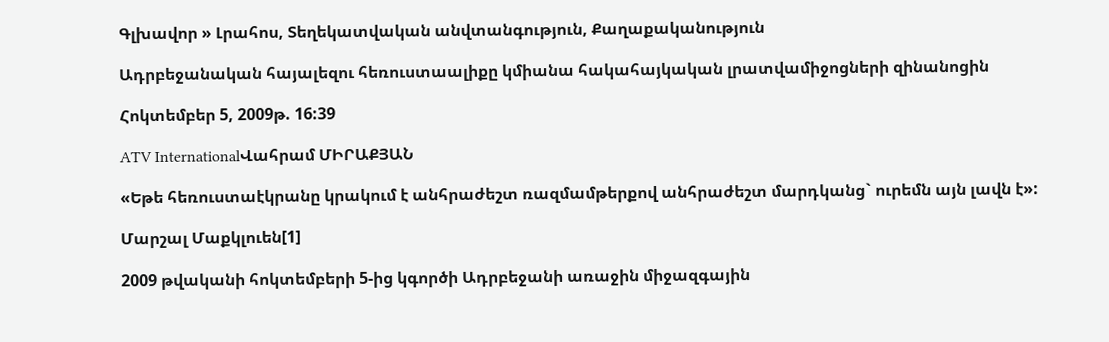Գլխավոր » Լրահոս, Տեղեկատվական անվտանգություն, Քաղաքականություն

Ադրբեջանական հայալեզու հեռուստաալիքը կմիանա հակահայկական լրատվամիջոցների զինանոցին

Հոկտեմբեր 5, 2009թ. 16:39

ATV InternationalՎահրամ ՄԻՐԱՔՅԱՆ

«Եթե հեռուստաէկրանը կրակում է անհրաժեշտ ռազմամթերքով անհրաժեշտ մարդկանց` ուրեմն այն լավն է»:

Մարշալ Մաքկլուեն[1]

2009 թվականի հոկտեմբերի 5-ից կգործի Ադրբեջանի առաջին միջազգային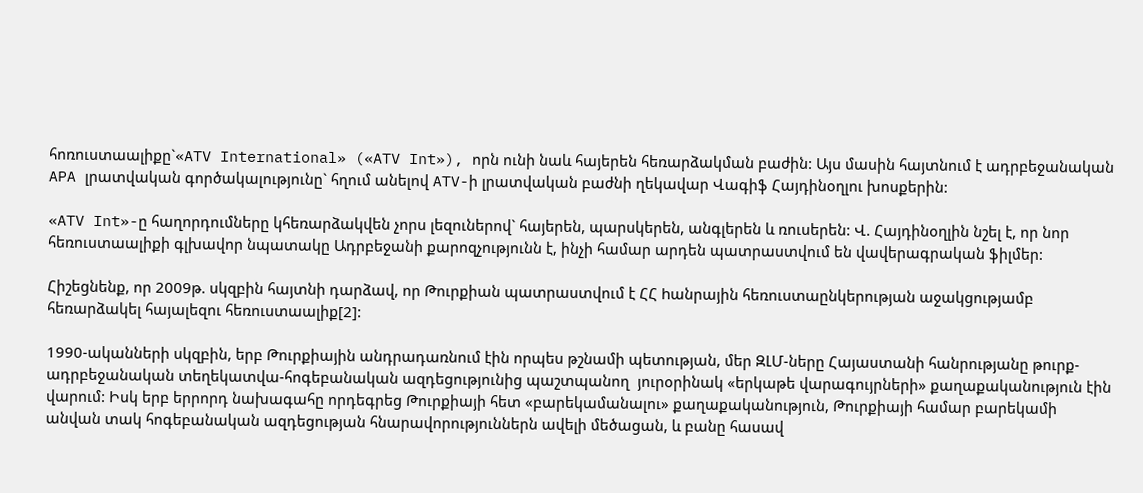հոռուստաալիքը`«ATV International» («ATV Int»), որն ունի նաև հայերեն հեռարձակման բաժին: Այս մասին հայտնում է ադրբեջանական APA լրատվական գործակալությունը` հղում անելով ATV-ի լրատվական բաժնի ղեկավար Վագիֆ Հայդինօղլու խոսքերին:

«ATV Int»-ը հաղորդումները կհեռարձակվեն չորս լեզուներով` հայերեն, պարսկերեն, անգլերեն և ռուսերեն: Վ. Հայդինօղլին նշել է, որ նոր հեռուստաալիքի գլխավոր նպատակը Ադրբեջանի քարոզչությունն է, ինչի համար արդեն պատրաստվում են վավերագրական ֆիլմեր:

Հիշեցնենք, որ 2009թ. սկզբին հայտնի դարձավ, որ Թուրքիան պատրաստվում է ՀՀ hանրային հեռուստաընկերության աջակցությամբ հեռարձակել հայալեզու հեռուստաալիք[2]:

1990-ականների սկզբին, երբ Թուրքիային անդրադառնում էին որպես թշնամի պետության, մեր ԶԼՄ-ները Հայաստանի հանրությանը թուրք-ադրբեջանական տեղեկատվա-հոգեբանական ազդեցությունից պաշտպանող  յուրօրինակ «երկաթե վարագույրների» քաղաքականություն էին վարում: Իսկ երբ երրորդ նախագահը որդեգրեց Թուրքիայի հետ «բարեկամանալու» քաղաքականություն, Թուրքիայի համար բարեկամի անվան տակ հոգեբանական ազդեցության հնարավորություններն ավելի մեծացան, և բանը հասավ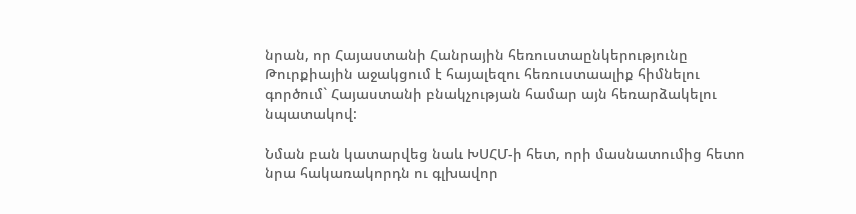նրան, որ Հայաստանի Հանրային հեռուստաընկերությունը Թուրքիային աջակցում է հայալեզու հեռուստաալիք հիմնելու գործում` Հայաստանի բնակչության համար այն հեռարձակելու նպատակով:

Նման բան կատարվեց նաև ԽՍՀՄ-ի հետ, որի մասնատումից հետո նրա հակառակորդն ու գլխավոր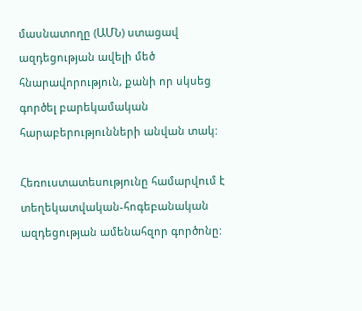մասնատողը (ԱՄՆ) ստացավ ազդեցության ավելի մեծ հնարավորություն, քանի որ սկսեց գործել բարեկամական հարաբերությունների անվան տակ:

Հեռուստատեսությունը համարվում է տեղեկատվական-հոգեբանական ազդեցության ամենահզոր գործոնը: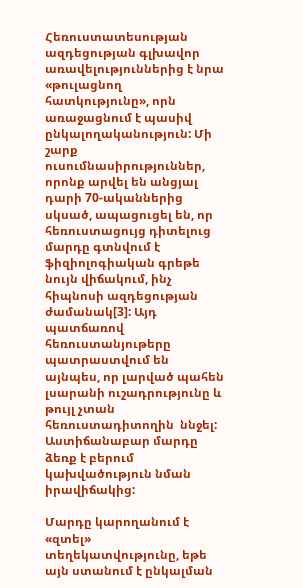Հեռուստատեսության ազդեցության գլխավոր առավելություններից է նրա «թուլացնող հատկությունը», որն առաջացնում է պասիվ ընկալողականություն: Մի շարք ուսումնասիրություններ, որոնք արվել են անցյալ դարի 70-ականներից սկսած, ապացուցել են, որ հեռուստացույց դիտելուց մարդը գտնվում է ֆիզիոլոգիական գրեթե նույն վիճակում, ինչ հիպնոսի ազդեցության ժամանակ[3]: Այդ պատճառով հեռուստանյութերը պատրաստվում են այնպես, որ լարված պահեն լսարանի ուշադրությունը և թույլ չտան հեռուստադիտողին  ննջել: Աստիճանաբար մարդը ձեռք է բերում կախվածություն նման իրավիճակից:

Մարդը կարողանում է «զտել» տեղեկատվությունը, եթե այն ստանում է ընկալման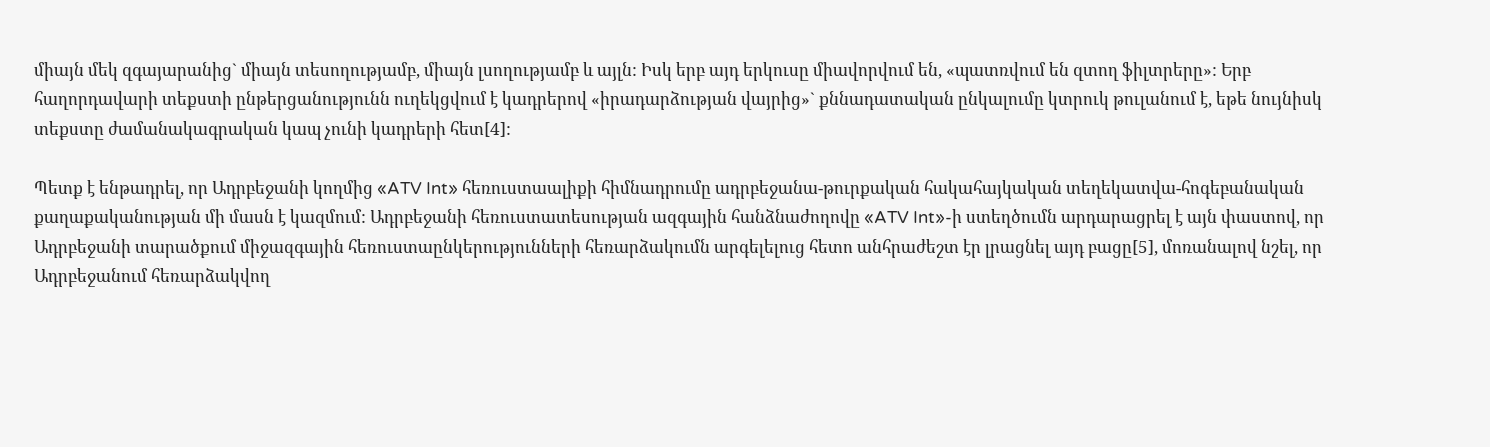միայն մեկ զգայարանից` միայն տեսողությամբ, միայն լսողությամբ և այլն: Իսկ երբ այդ երկուսը միավորվում են, «պատռվում են զտող ֆիլտրերը»: Երբ հաղորդավարի տեքստի ընթերցանությունն ուղեկցվում է կադրերով «իրադարձության վայրից»` քննադատական ընկալումը կտրուկ թուլանում է, եթե նույնիսկ տեքստը ժամանակագրական կապ չունի կադրերի հետ[4]:

Պետք է ենթադրել, որ Ադրբեջանի կողմից «ATV Int» հեռուստաալիքի հիմնադրումը ադրբեջանա-թուրքական հակահայկական տեղեկատվա-հոգեբանական քաղաքականության մի մասն է կազմում: Ադրբեջանի հեռուստատեսության ազգային հանձնաժողովը «ATV Int»-ի ստեղծումն արդարացրել է այն փաստով, որ Ադրբեջանի տարածքում միջազգային հեռուստաընկերությունների հեռարձակումն արգելելուց հետո անհրաժեշտ էր լրացնել այդ բացը[5], մոռանալով նշել, որ Ադրբեջանում հեռարձակվող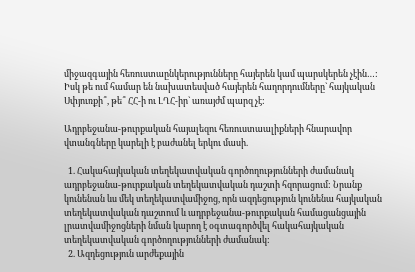միջազգային հեռուստաընկերությունները հայերեն կամ պարսկերեն չէին…: Իսկ թե ում համար են նախատեսված հայերեն հաղորդումները` հայկական Սփյուռքի՞, թե՞ ՀՀ-ի ու ԼՂՀ-իր` առայժմ պարզ չէ:

Ադրբեջանա-թուրքական հայալեզու հեռուստաալիքների հնարավոր վտանգները կարելի է բաժանել երկու մասի.

  1. Հակահայկական տեղեկատվական գործողությունների ժամանակ ադրբեջանա-թուրքական տեղեկատվական դաշտի հզորացում: Նրանք կունենան ևս մեկ տեղեկատվամիջոց, որն ազդեցություն կունենա հայկական տեղեկատվական դաշտում և ադրբեջանա-թուրքական համացանցային լրատվամիջոցների նման կարող է օգտագործվել հակահայկական տեղեկատվական գործողությունների ժամանակ:
  2. Ազդեցություն արժեքային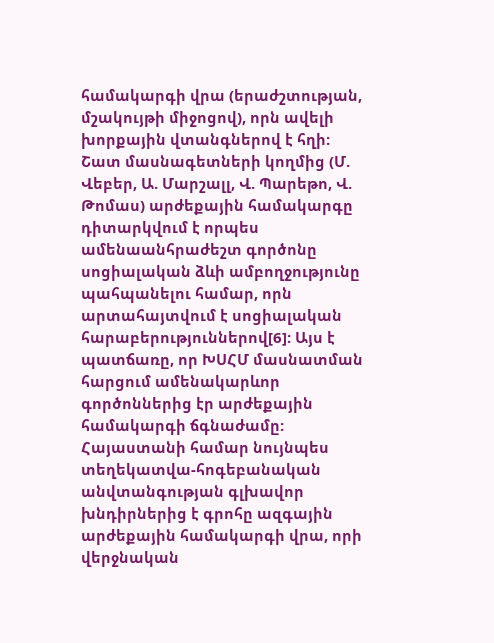համակարգի վրա (երաժշտության, մշակույթի միջոցով), որն ավելի խորքային վտանգներով է հղի:  Շատ մասնագետների կողմից (Մ. Վեբեր, Ա. Մարշալլ, Վ. Պարեթո, Վ. Թոմաս) արժեքային համակարգը դիտարկվում է որպես ամենաանհրաժեշտ գործոնը սոցիալական ձևի ամբողջությունը պահպանելու համար, որն արտահայտվում է սոցիալական հարաբերություններով[6]: Այս է պատճառը, որ ԽՍՀՄ մասնատման հարցում ամենակարևոր գործոններից էր արժեքային համակարգի ճգնաժամը: Հայաստանի համար նույնպես տեղեկատվա-հոգեբանական անվտանգության գլխավոր խնդիրներից է գրոհը ազգային արժեքային համակարգի վրա, որի վերջնական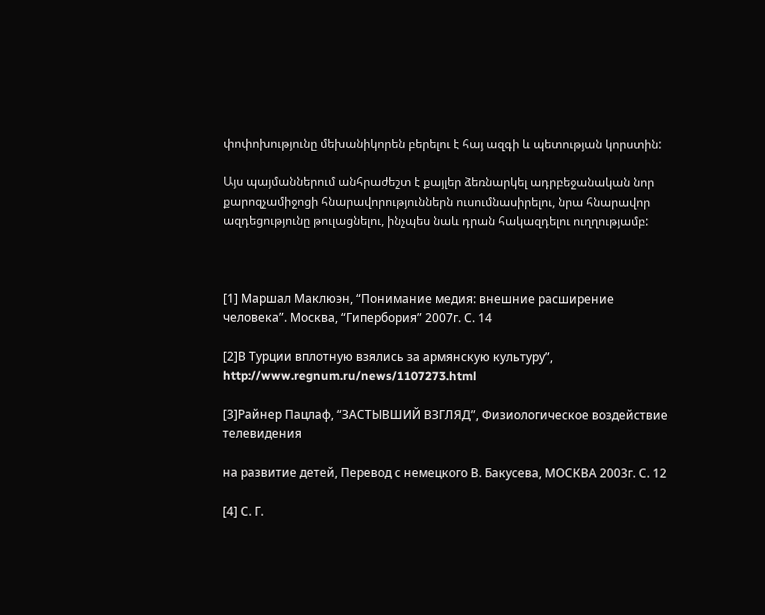փոփոխությունը մեխանիկորեն բերելու է հայ ազգի և պետության կորստին:

Այս պայմաններում անհրաժեշտ է քայլեր ձեռնարկել ադրբեջանական նոր քարոզչամիջոցի հնարավորություններն ուսումնասիրելու, նրա հնարավոր ազդեցությունը թուլացնելու, ինչպես նաև դրան հակազդելու ուղղությամբ:



[1] Маршал Маклюэн, “Понимание медия: внешние расширение человека”. Москва, “Гипербория” 2007г. С. 14

[2]В Турции вплотную взялись за армянскую культуру”, http://www.regnum.ru/news/1107273.html

[3]Райнер Пацлаф, “ЗАСТЫВШИЙ ВЗГЛЯД”, Физиологическое воздействие телевидения

на развитие детей, Перевод с немецкого В. Бакусева, МОСКВА 2003г. С. 12

[4] С. Г.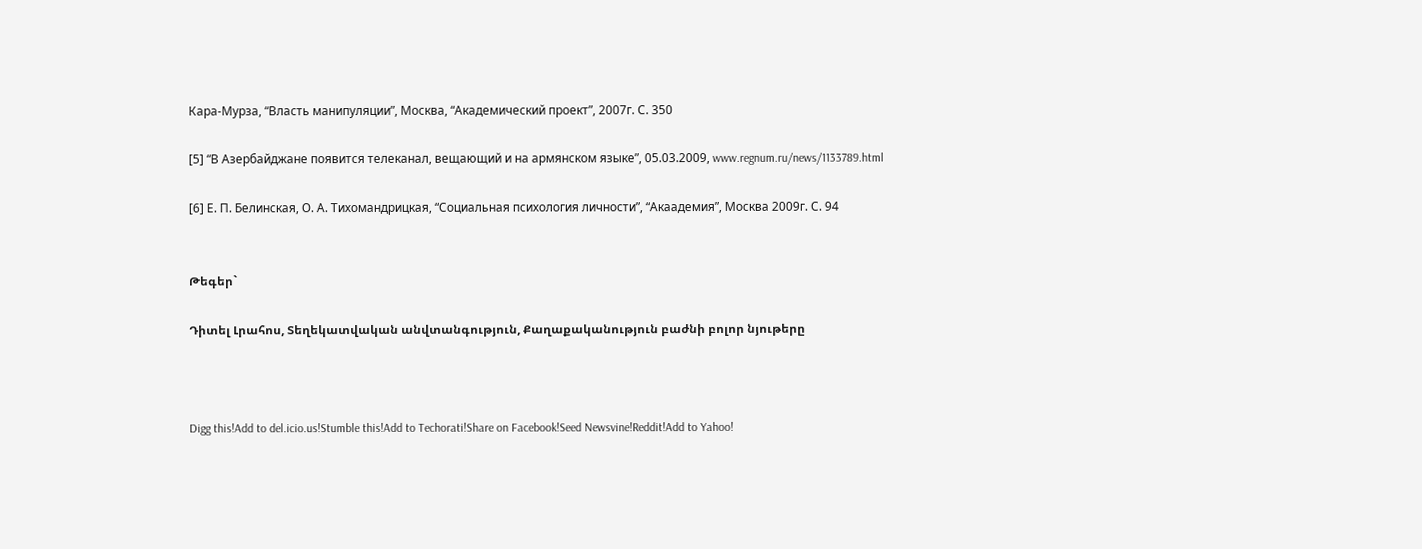Кара-Мурза, “Власть манипуляции”, Москва, “Академический проект”, 2007г. С. 350

[5] “В Азербайджане появится телеканал, вещающий и на армянском языке”, 05.03.2009, www.regnum.ru/news/1133789.html

[6] Е. П. Белинская, О. А. Тихомандрицкая, “Социальная психология личности”, “Акаадемия”, Москва 2009г. С. 94


Թեգեր`

Դիտել Լրահոս, Տեղեկատվական անվտանգություն, Քաղաքականություն բաժնի բոլոր նյութերը



Digg this!Add to del.icio.us!Stumble this!Add to Techorati!Share on Facebook!Seed Newsvine!Reddit!Add to Yahoo!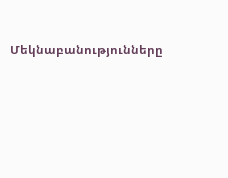Մեկնաբանությունները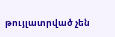թույլատրված չեն